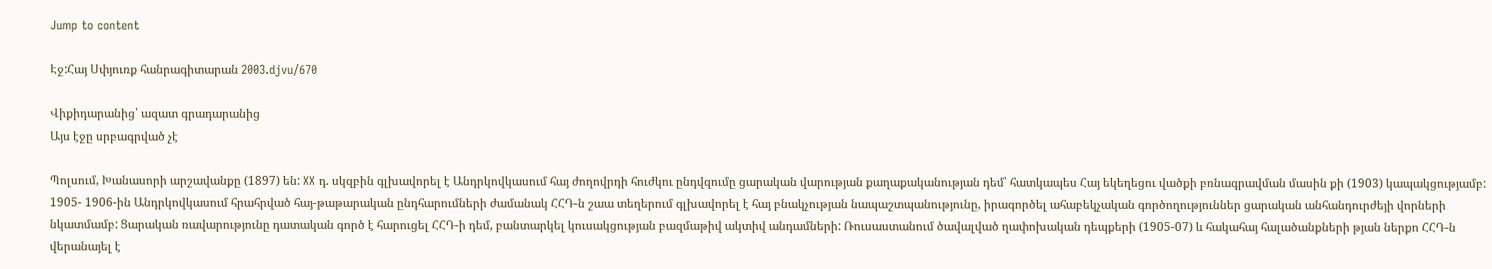Jump to content

Էջ:Հայ Սփյուռք հանրագիտարան 2003.djvu/670

Վիքիդարանից՝ ազատ գրադարանից
Այս էջը սրբագրված չէ

Պոլսում, Խանասորի արշավանքը (1897) են: XX դ. սկզբին գլխավորել է Անդրկովկասում հայ ժողովրդի հուժկու ընդվզումը ցարական վարության քաղաքականության դեմ՝ հատկապես Հայ եկեղեցու վածքի բռնագրավման մասին քի (1903) կապակցությամբ: 1905- 1906-ին Անդրկովկասում հրահրված հայ-թաթարական ընդհարումների ժամանակ ՀՀԴ-ն շաա տեղերում գլխավորել է հայ բնակչության նապաշտպանությունը, իրագործել ահաբեկչական գործողություններ ցարական անհանդուրժեյի վորների նկատմամբ: Ցարական ռավարությունը դատական գործ է հարուցել ՀՀԴ-ի դեմ, բանտարկել կուսակցության բազմաթիվ ակտիվ անդամների: Ռուսաստանում ծավալված ղափոխական դեպքերի (1905-07) և հակահայ հալածանքների թյան ներքո ՀՀԴ-ն վերանայել է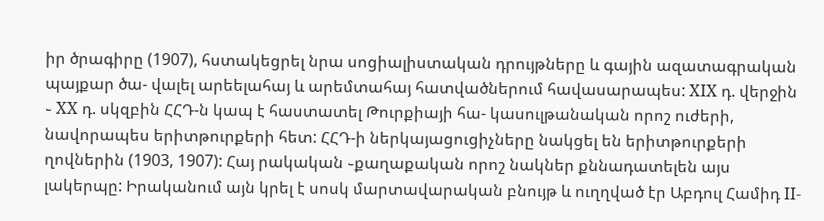իր ծրագիրը (1907), հստակեցրել նրա սոցիալիստական դրույթները և գային ազատագրական պայքար ծա- վալել արեելահայ և արեմտահայ հատվածներում հավասարապես: XIX դ. վերջին ֊ XX դ. սկզբին ՀՀԴ-ն կապ է հաստատել Թուրքիայի հա- կասուլթանական որոշ ուժերի, նավորապես երիտթուրքերի հետ: ՀՀԴ-ի ներկայացուցիչները նակցել են երիտթուրքերի ղովներին (1903, 1907): Հայ րակական ֊քաղաքական որոշ նակներ քննադատելեն այս լակերպը: Իրականում այն կրել է սոսկ մարտավարական բնույթ և ուղղված էր Աբդուլ Համիդ II-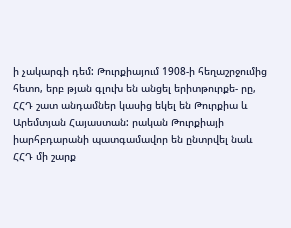ի չակարգի դեմ: Թուրքիայում 1908-ի հեղաշրջումից հետո, երբ թյան գլուխ են անցել երիտթուրքե- րը, ՀՀԴ շատ անդամներ կասից եկել են Թուրքիա և Արեմտյան Հայաստան: րական Թուրքիայի իարհբդարանի պատգամավոր են ընտրվել նաև ՀՀԴ մի շարք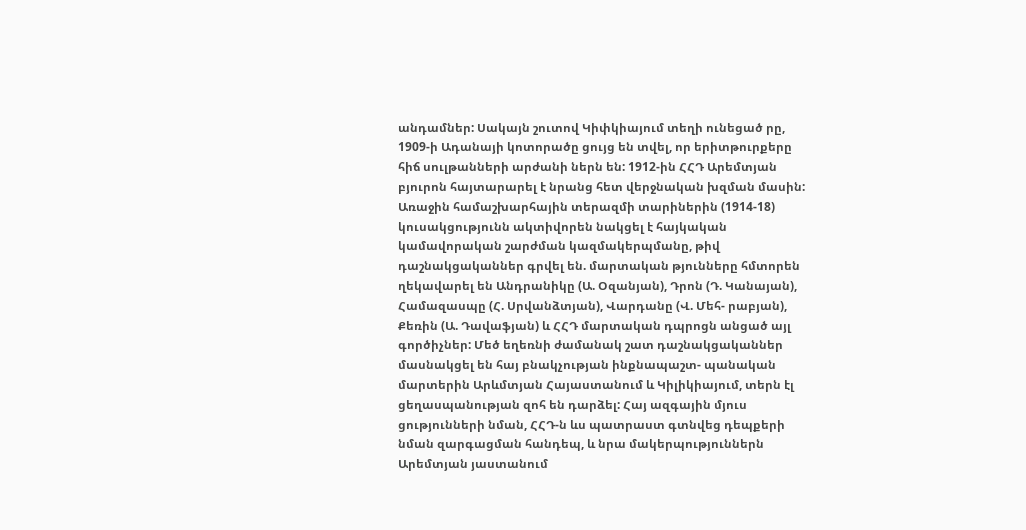անդամներ: Սակայն շուտով Կիփկիայում տեղի ունեցած րը, 1909-ի Ադանայի կոտորածը ցույց են տվել, որ երիտթուրքերը հիճ սուլթանների արժանի ներն են: 1912-ին ՀՀԴ Արեմտյան բյուրոն հայտարարել է նրանց հետ վերջնական խզման մասին: Առաջին համաշխարհային տերազմի տարիներին (1914-18) կուսակցությունն ակտիվորեն նակցել է հայկական կամավորական շարժման կազմակերպմանը, թիվ դաշնակցականներ գրվել են. մարտական թյունները հմտորեն ղեկավարել են Անդրանիկը (Ա. Օզանյան), Դրոն (Դ. Կանայան), Համազասպը (Հ. Սրվանձտյան), Վարդանը (Վ. Մեհ- րաբյան), Քեռին (Ա. Դավաֆյան) և ՀՀԴ մարտական դպրոցն անցած այլ գործիչներ: Մեծ եղեռնի ժամանակ շատ դաշնակցականներ մասնակցել են հայ բնակչության ինքնապաշտ- պանական մարտերին Արևմտյան Հայաստանում և Կիլիկիայում, տերն էլ ցեղասպանության զոհ են դարձել: Հայ ազգային մյուս ցությունների նման, ՀՀԴ-ն ևս պատրաստ գտնվեց դեպքերի նման զարգացման հանդեպ, և նրա մակերպություններն Արեմտյան յաստանում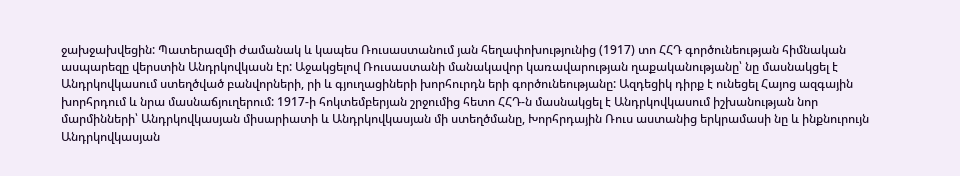ջախջախվեցին: Պատերազմի ժամանակ և կապես Ռուսաստանում յան հեղափոխությունից (1917) տո ՀՀԴ գործունեության հիմնական ասպարեզը վերստին Անդրկովկասն էր: Աջակցելով Ռուսաստանի մանակավոր կառավարության ղաքականությանը՝ նը մասնակցել է Անդրկովկասում ստեղծված բանվորների, րի և գյուղացիների խորհուրդն երի գործունեությանը: Ազդեցիկ դիրք է ունեցել Հայոց ազգային խորհրդում և նրա մասնաճյուղերում: 1917-ի հոկտեմբերյան շրջումից հետո ՀՀԴ-ն մասնակցել է Անդրկովկասում իշխանության նոր մարմինների՝ Անդրկովկասյան միսարիատի և Անդրկովկասյան մի ստեղծմանը, Խորհրդային Ռուս աստանից երկրամասի նը և ինքնուրույն Անդրկովկասյան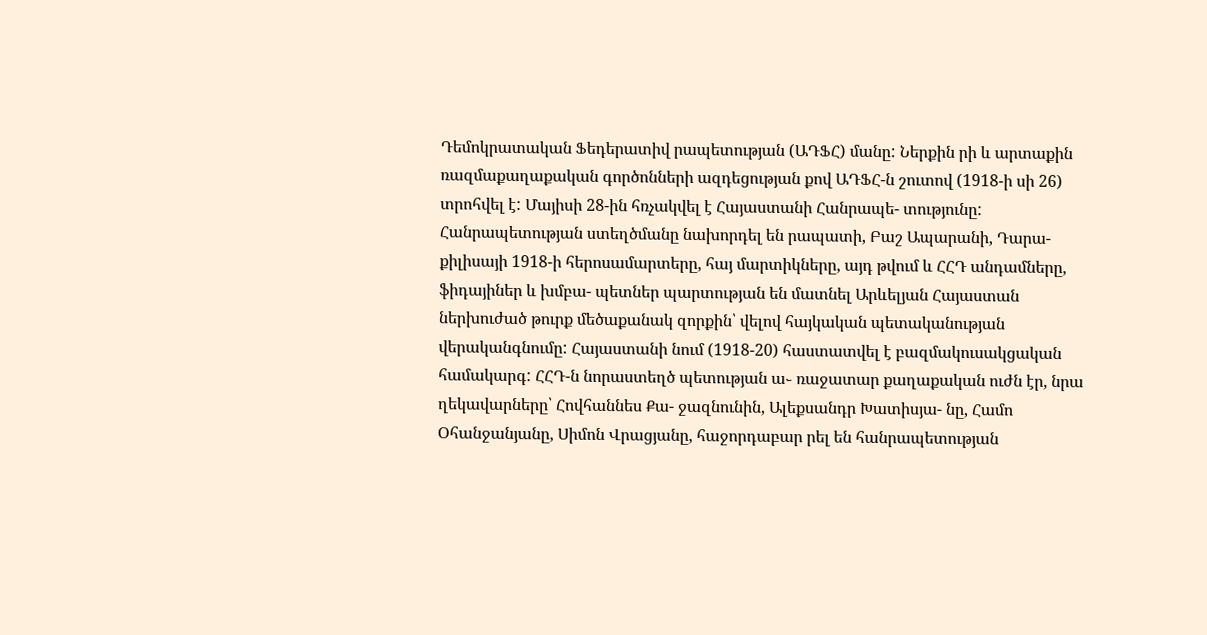Դեմոկրատական Ֆեդերատիվ րապետության (ԱԴՖՀ) մանը: Ներքին րի և արտաքին ռազմաքաղաքական գործոնների ազդեցության քով ԱԴՖՀ-ն շուտով (1918-ի սի 26) տրոհվել է: Մայիսի 28-ին հռչակվել է Հայաստանի Հանրապե- տությունը: Հանրապետության ստեղծմանը նախորդել են րապատի, Բաշ Ապարանի, Դարա- քիլիսայի 1918-ի հերոսամարտերը, հայ մարտիկները, այդ թվում և ՀՀԴ անդամները, ֆիդայիներ և խմբա- պետներ պարտության են մատնել Արևելյան Հայաստան ներխուժած թուրք մեծաքանակ զորքին՝ վելով հայկական պետականության վերականգնումը: Հայաստանի նում (1918-20) հաստատվել է բազմակուսակցական համակարգ: ՀՀԴ-ն նորաստեղծ պետության ա֊ ռաջատար քաղաքական ուժն էր, նրա ղեկավարները՝ Հովհաննես Քա- ջազնունին, Ալեքսանդր Խատիսյա- նը, Համո Օհանջանյանը, Սիմոն Վրացյանը, հաջորդաբար րել են հանրապետության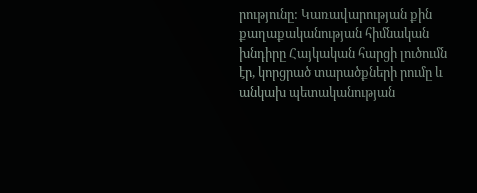րությունը: Կառավարության քին քաղաքականության հիմնական խնդիրը Հայկական հարցի լուծումն էր, կորցրած տարածքների րումը և անկախ պետականության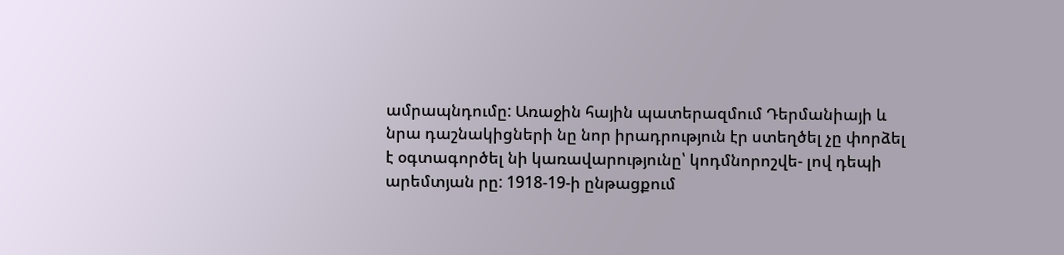ամրապնդումը: Առաջին հային պատերազմում Դերմանիայի և նրա դաշնակիցների նը նոր իրադրություն էր ստեղծել չը փորձել է օգտագործել նի կառավարությունը՝ կոդմնորոշվե- լով դեպի արեմտյան րը: 1918-19-ի ընթացքում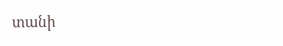տանի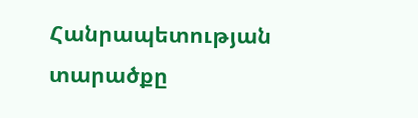Հանրապետության տարածքը